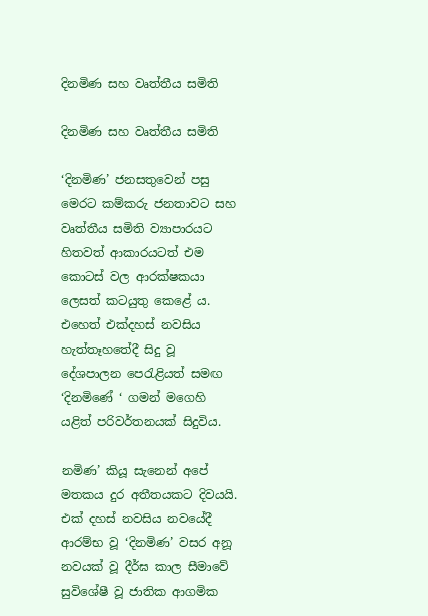දිනමිණ සහ වෘත්තීය සමිති

දිනමිණ සහ වෘත්තීය සමිති

‘දිනමිණ’ ජනසතුවෙන් පසු මෙරට කම්කරු ජනතාවට සහ වෘත්තීය සමිති ව්‍යාපාරයට හිතවත් ආකාරයටත් එම කොටස් වල ආරක්ෂකයා ලෙසත් කටයුතු කෙළේ ය. එහෙත් එක්දහස් නවසිය හැත්තෑහතේදී සිදු වූ දේශපාලන පෙරැළියත් සමඟ ‘දිනමිණේ ‘ ගමන් මගෙහි යළිත් පරිවර්තනයක් සිදුවිය.

නමිණ’ කියූ සැනෙන් අපේ මතකය දුර අතීතයකට දිවයයි. එක් දහස් නවසිය නවයේදී ආරම්භ වූ ‘දිනමිණ’ වසර අනූ නවයක් වූ දීර්ඝ කාල සීමාවේ සුවිශේෂී වූ ජාතික ආගමික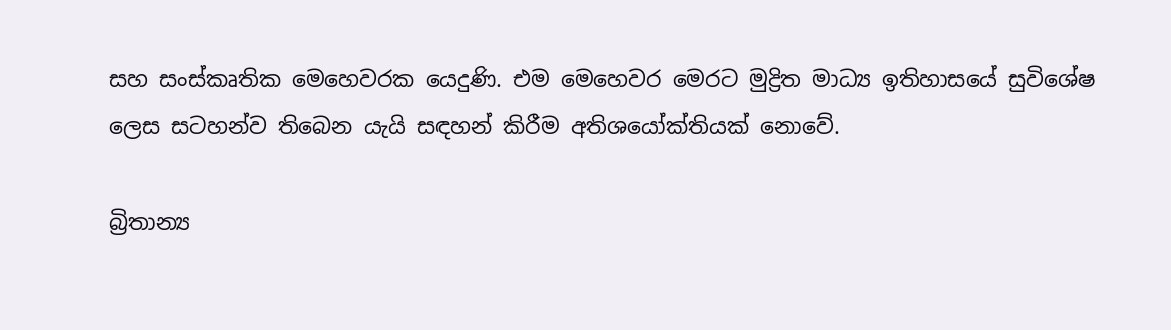සහ සංස්කෘතික මෙහෙවරක යෙදුණි. එම මෙහෙවර මෙරට මුද්‍රිත මාධ්‍ය ඉතිහාසයේ සුවිශේෂ ලෙස සටහන්ව තිබෙන යැයි සඳහන් කිරීම අතිශයෝක්තියක් නොවේ.

බ්‍රිතාන්‍ය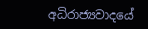අධිරාජ්‍යවාදයේ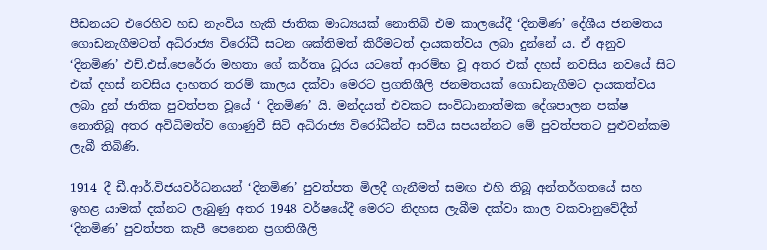පීඩනයට එරෙහිව හඩ නැංවිය හැකි ජාතික මාධ්‍යයක් නොතිබි එම කාලයේදී ‘දිනමිණ’ දේශීය ජනමතය ගොඩනැගීමටත් අධිරාජ්‍ය විරෝධී සටන ශක්තිමත් කිරීමටත් දායකත්වය ලබා දුන්නේ ය. ඒ අනුව ‘දිනමිණ’ එච්.එස්.පෙරේරා මහතා ගේ කර්තෘ ධූරය යටතේ ආරම්භ වූ අතර එක් දහස් නවසිය නවයේ සිට එක් දහස් නවසිය දාහතර තරම් කාලය දක්වා මෙරට ප්‍රගතිශීලි ජනමතයක් ගොඩනැගීමට දායකත්වය ලබා දුන් ජාතික පුවත්පත වූයේ ‘ දිනමිණ’ යි. මන්දයත් එවකට සංවිධානාත්මක දේශපාලන පක්ෂ නොතිබූ අතර අවිධිමත්ව ගොණුවී සිටි අධිරාජ්‍ය විරෝධීන්ට සවිය සපයන්නට මේ පුවත්පතට පුළුවන්කම ලැබී තිබිණි.

1914 දී ඩී.ආර්.විජයවර්ධනයන් ‘දිනමිණ’ පුවත්පත මිලදී ගැනීමත් සමඟ එහි තිබූ අන්තර්ගතයේ සහ ඉහළ යාමක් දක්නට ලැබුණු අතර 1948 වර්ෂයේදී මෙරට නිදහස ලැබීම දක්වා කාල වකවානුවේදීත් ‘දිනමිණ’ පුවත්පත කැපී පෙනෙන ප්‍රගතිශීලි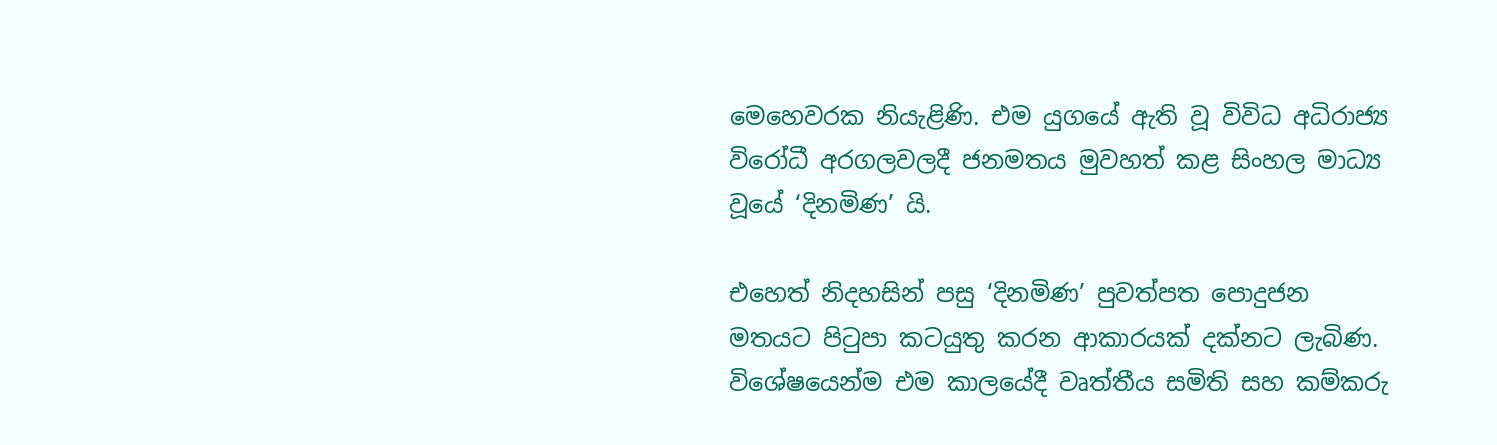මෙහෙවරක නියැළිණි. එම යුගයේ ඇති වූ විවිධ අධිරාජ්‍ය විරෝධී අරගලවලදී ජනමතය මුවහත් කළ සිංහල මාධ්‍ය වූයේ ‘දිනමිණ’ යි.

එහෙත් නිදහසින් පසු ‘දිනමිණ’ පුවත්පත පොදුජන මතයට පිටුපා කටයුතු කරන ආකාරයක් දක්නට ලැබිණ. විශේෂයෙන්ම එම කාලයේදී වෘත්තීය සමිති සහ කම්කරු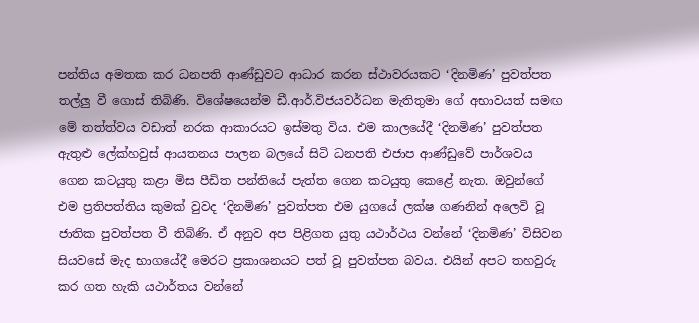පන්තිය අමතක කර ධනපති ආණ්ඩුවට ආධාර කරන ස්ථාවරයකට ‘දිනමිණ’ පුවත්පත තල්ලු වී ගොස් තිබිණි. විශේෂයෙන්ම ඩී.ආර්.විජයවර්ධන මැතිතුමා ගේ අභාවයත් සමඟ මේ තත්ත්වය වඩාත් නරක ආකාරයට ඉස්මතු විය. එම කාලයේදී ‘දිනමිණ’ පුවත්පත ඇතුළු ලේක්හවුස් ආයතනය පාලන බලයේ සිටි ධනපති එජාප ආණ්ඩුවේ පාර්ශවය ගෙන කටයුතු කළා මිස පීඩිත පන්තියේ පැත්ත ගෙන කටයුතු කෙළේ නැත. ඔවුන්ගේ එම ප්‍රතිපත්තිය කුමක් වුවද ‘දිනමිණ’ පුවත්පත එම යුගයේ ලක්ෂ ගණනින් අලෙවි වූ ජාතික පුවත්පත වී තිබිණි. ඒ අනුව අප පිළිගත යුතු යථාර්ථය වන්නේ ‘දිනමිණ’ විසිවන සියවසේ මැද භාගයේදී මෙරට ප්‍රකාශනයට පත් වූ පුවත්පත බවය. එයින් අපට තහවුරු කර ගත හැකි යථාර්තය වන්නේ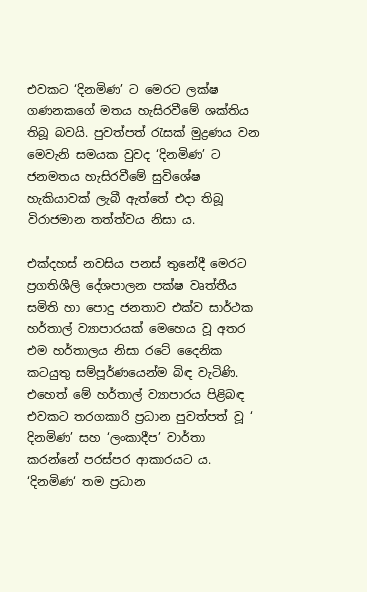එවකට ‘දිනමිණ’ ට මෙරට ලක්ෂ ගණනකගේ මතය හැසිරවීමේ ශක්තිය තිබූ බවයි. පුවත්පත් රැසක් මුද්‍රණය වන මෙවැනි සමයක වුවද ‘දිනමිණ’ ට ජනමතය හැසිරවීමේ සුවිශේෂ හැකියාවක් ලැබී ඇත්තේ එදා තිබූ විරාජමාන තත්ත්වය නිසා ය.

එක්දහස් නවසිය පනස් තුනේදී මෙරට ප්‍රගතිශීලි දේශපාලන පක්ෂ වෘත්තීය සමිති හා පොදු ජනතාව එක්ව සාර්ථක හර්තාල් ව්‍යාපාරයක් මෙහෙය වූ අතර එම හර්තාලය නිසා රටේ දෛනික කටයුතු සම්පූර්ණයෙන්ම බිඳ වැටිණි. එහෙත් මේ හර්තාල් ව්‍යාපාරය පිළිබඳ එවකට තරගකාරි ප්‍රධාන පුවත්පත් වූ ‘ දිනමිණ’ සහ ‘ලංකාදීප’ වාර්තා කරන්නේ පරස්පර ආකාරයට ය. ‘දිනමිණ‘ තම ප්‍රධාන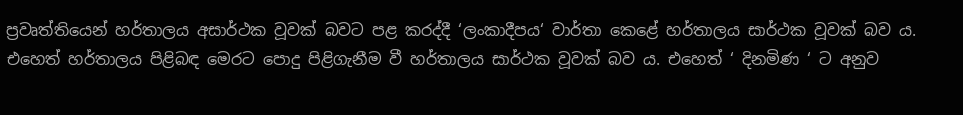ප්‍රවෘත්තියෙන් හර්තාලය අසාර්ථක වූවක් බවට පළ කරද්දී ‘ලංකාදීපය‘ වාර්තා කෙළේ හර්තාලය සාර්ථක වූවක් බව ය. එහෙත් හර්තාලය පිළිබඳ මෙරට පොදු පිළිගැනීම වී හර්තාලය සාර්ථක වූවක් බව ය. එහෙත් ‘ දිනමිණ ‘ ට අනුව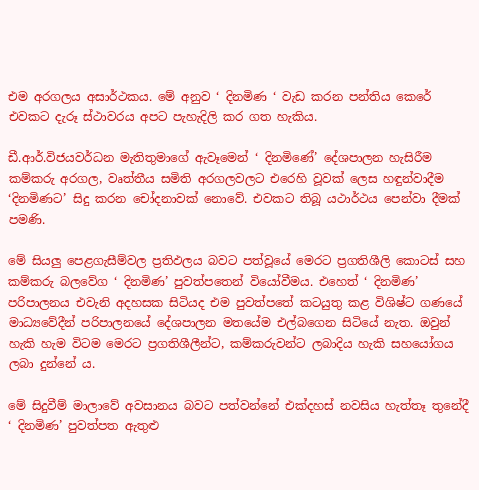එම අරගලය අසාර්ථකය. මේ අනුව ‘ දිනමිණ ‘ වැඩ කරන පන්තිය කෙරේ එවකට දැරූ ස්ථාවරය අපට පැහැදිලි කර ගත හැකිය.

ඩී.ආර්.විජයවර්ධන මැතිතුමාගේ ඇවෑමෙන් ‘ දිනමිණේ’ දේශපාලන හැසිරීම කම්කරු අරගල, වෘත්තීය සමිති අරගලවලට එරෙහි වූවක් ලෙස හඳුන්වාදීම ‘දිනමිණට’ සිදු කරන චෝදනාවක් නොවේ. එවකට තිබූ යථාර්ථය පෙන්වා දීමක් පමණි.

මේ සියලු පෙළගැසීම්වල ප්‍රතිඵලය බවට පත්වූයේ මෙරට ප්‍රගතිශීලි කොටස් සහ කම්කරු බලවේග ‘ දිනමිණ’ පුවත්පතෙන් වියෝවීමය. එහෙත් ‘ දිනමිණ’ පරිපාලනය එවැනි අදහසක සිටියද එම පුවත්පතේ කටයුතු කළ විශිෂ්ට ගණයේ මාධ්‍යවේදීන් පරිපාලනයේ දේශපාලන මතයේම එල්බගෙන සිටියේ නැත. ඔවුන් හැකි හැම විටම මෙරට ප්‍රගතිශීලීන්ට, කම්කරුවන්ට ලබාදිය හැකි සහයෝගය ලබා දුන්නේ ය.

මේ සිදුවීම් මාලාවේ අවසානය බවට පත්වන්නේ එක්දහස් නවසිය හැත්තෑ තුනේදී ‘ දිනමිණ’ පුවත්පත ඇතුළු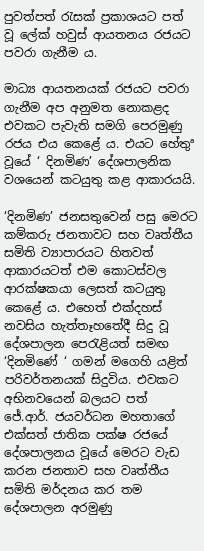පුවත්පත් රැසක් ප්‍රකාශයට පත් වූ ලේක් හවුස් ආයතනය රජයට පවරා ගැනීම ය.

මාධ්‍ය ආයතනයක් රජයට පවරා ගැනීම අප අනුමත නොකළද එවකට පැවැති සමගි පෙරමුණු රජය එය කෙළේ ය. එයට හේතුª වූයේ ‘ දිනමිණ’ දේශපාලනික වශයෙන් කටයුතු කළ ආකාරයයි.

‘දිනමිණ’ ජනසතුවෙන් පසු මෙරට කම්කරු ජනතාවට සහ වෘත්තීය සමිති ව්‍යාපාරයට හිතවත් ආකාරයටත් එම කොටස්වල ආරක්ෂකයා ලෙසත් කටයුතු කෙළේ ය. එහෙත් එක්දහස් නවසිය හැත්තෑහතේදී සිදු වූ දේශපාලන පෙරැළියත් සමඟ ‘දිනමිණේ ‘ ගමන් මගෙහි යළිත් පරිවර්තනයක් සිදුවිය. එවකට අභිනවයෙන් බලයට පත් ජේ.ආර්. ජයවර්ධන මහතාගේ එක්සත් ජාතික පක්ෂ රජයේ දේශපාලනය වූයේ මෙරට වැඩ කරන ජනතාව සහ වෘත්තීය සමිති මර්දනය කර තම දේශපාලන අරමුණු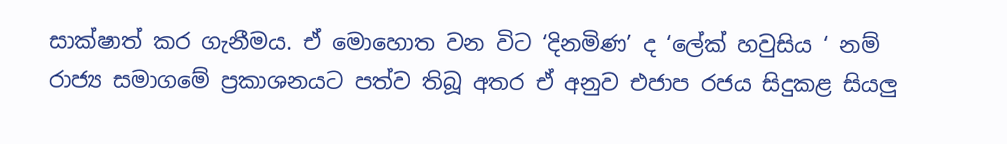සාක්ෂාත් කර ගැනීමය. ඒ මොහොත වන විට ‘දිනමිණ’ ද ‘ලේක් හවුසිය ‘ නම් රාජ්‍ය සමාගමේ ප්‍රකාශනයට පත්ව තිබූ අතර ඒ අනුව එජාප රජය සිදුකළ සියලු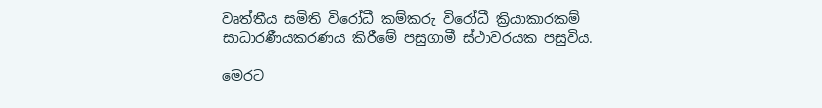වෘත්තීය සමිති විරෝධී කම්කරු විරෝධී ක්‍රියාකාරකම් සාධාරණීයකරණය කිරීමේ පසුගාමී ස්ථාවරයක පසුවිය.

මෙරට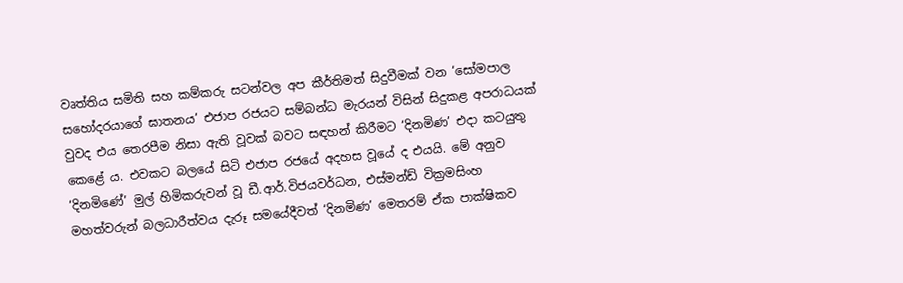වෘත්තිය සමිති සහ කම්කරු සටන්වල අප කීර්තිමත් සිදුවීමක් වන ‘සෝමපාල සහෝදරයාගේ ඝාතනය’ එජාප රජයට සම්බන්ධ මැරයන් විසින් සිදුකළ අපරාධයක් වුවද එය තෙරපීම නිසා ඇති වූවක් බවට සඳහන් කිරීමට ‘දිනමිණ’ එදා කටයුතු කෙළේ ය. එවකට බලයේ සිටි එජාප රජයේ අදහස වූයේ ද එයයි. මේ අනුව ‘දිනමිණේ’ මුල් හිමිකරුවන් වූ ඩී.ආර්.විජයවර්ධන, එස්මන්ඩ් වික්‍රමසිංහ මහත්වරුන් බලධාරීත්වය දැරූ සමයේදීවත් ‘දිනමිණ’ මෙතරම් ඒක පාක්ෂිකව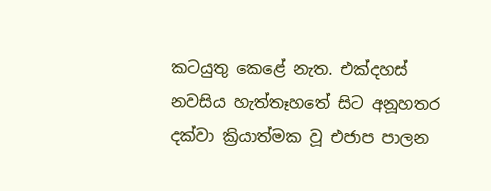කටයුතු කෙළේ නැත. එක්දහස් නවසිය හැත්තෑහතේ සිට අනූහතර දක්වා ක්‍රියාත්මක වූ එජාප පාලන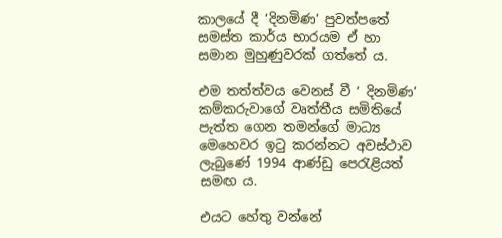කාලයේ දී ‘දිනමිණ’ පුවත්පතේ සමස්ත කාර්ය භාරයම ඒ හා සමාන මුහුණුවරක් ගත්තේ ය.

එම තත්ත්වය වෙනස් වී ‘ දිනමිණ’ කම්කරුවාගේ වෘත්තීය සමිතියේ පැත්ත ගෙන තමන්ගේ මාධ්‍ය මෙහෙවර ඉටු කරන්නට අවස්ථාව ලැබුණේ 1994 ආණ්ඩු පෙරැළියත් සමඟ ය.

එයට හේතු වන්නේ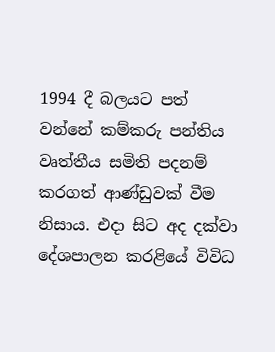1994 දී බලයට පත් වන්නේ කම්කරු පන්තිය වෘත්තීය සමිති පදනම් කරගත් ආණ්ඩුවක් වීම නිසාය. එදා සිට අද දක්වා දේශපාලන කරළියේ විවිධ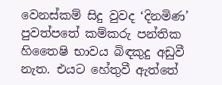වෙනස්කම් සිදු වුවද ‘දිනමිණ’ පුවත්පතේ කම්කරු පන්තික හිතෛෂි භාවය බිඳකුදු අඩුවී නැත. එයට හේතුවී ඇත්තේ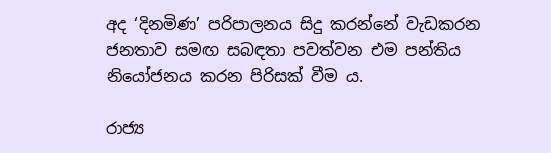අද ‘දිනමිණ’ පරිපාලනය සිදු කරන්නේ වැඩකරන ජනතාව සමඟ සබඳතා පවත්වන එම පන්තිය නියෝජනය කරන පිරිසක් වීම ය.

රාජ්‍ය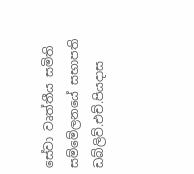සේවා වෘත්තීය සමිති සම්මේලනයේ සභාපති ඩබ්ලිව්.එච්.පියදාස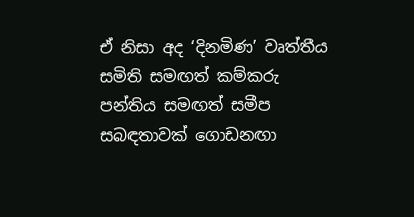ඒ නිසා අද ‘දිනමිණ’ වෘත්තීය සමිති සමඟත් කම්කරු පන්තිය සමඟත් සමීප සබඳතාවක් ගොඩනඟා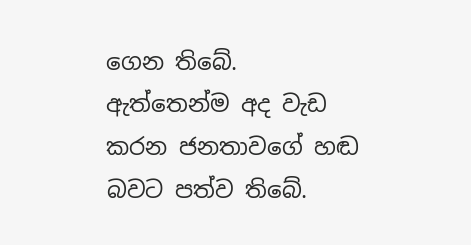ගෙන තිබේ. ඇත්තෙන්ම අද වැඩ කරන ජනතාවගේ හඬ බවට පත්ව තිබේ.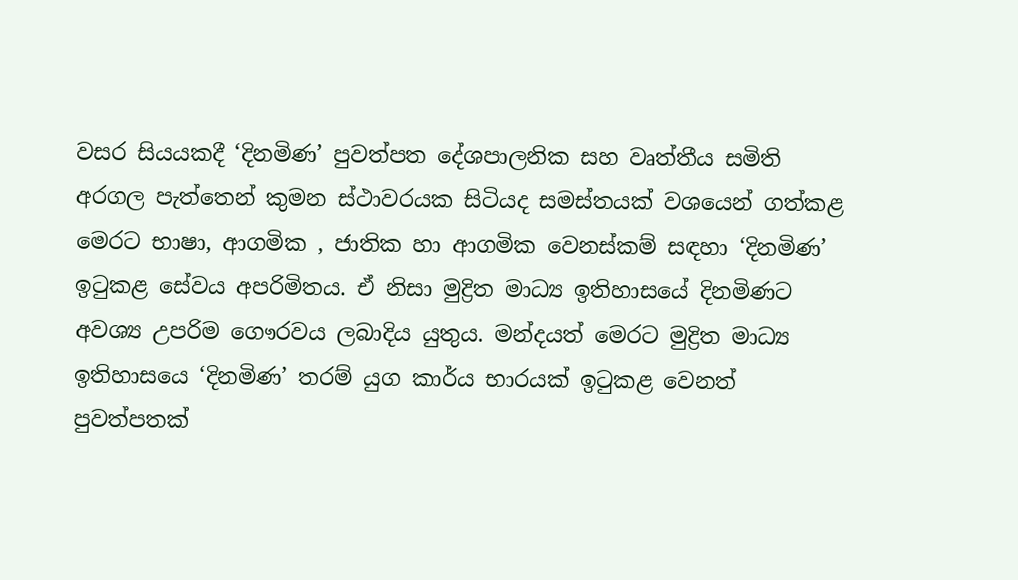වසර සියයකදී ‘දිනමිණ’ පුවත්පත දේශපාලනික සහ වෘත්තීය සමිති අරගල පැත්තෙන් කුමන ස්ථාවරයක සිටියද සමස්තයක් වශයෙන් ගත්කළ මෙරට භාෂා, ආගමික , ජාතික හා ආගමික වෙනස්කම් සඳහා ‘දිනමිණ’ ඉටුකළ සේවය අපරිමිතය. ඒ නිසා මුද්‍රිත මාධ්‍ය ඉතිහාසයේ දිනමිණට අවශ්‍ය උපරිම ගෞරවය ලබාදිය යුතුය. මන්දයත් මෙරට මුද්‍රිත මාධ්‍ය ඉතිහාසයෙ ‘දිනමිණ’ තරම් යුග කාර්ය භාරයක් ඉටුකළ වෙනත් පුවත්පතක්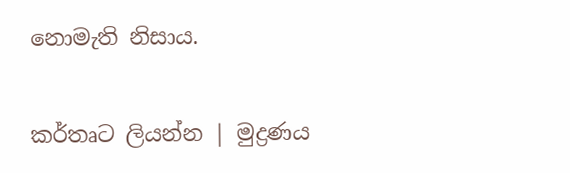නොමැති නිසාය.

කර්තෘට ලියන්න | මුද්‍රණය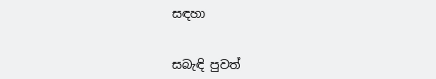සඳහා


සබැඳි පුවත්